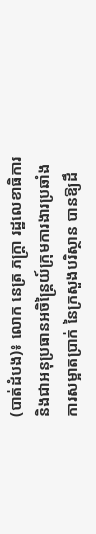(បាត់ដំបង)៖ លោក នេត្រ ភក្ត្រា រដ្ឋលេខាធិការ និងជាអនុប្រធានអចិន្ត្រៃយ៍ក្រុមការងារប្រឆាំងការសម្អាតប្រាក់ នៃក្រសួងបរិស្ថាន បានឱ្យដឹ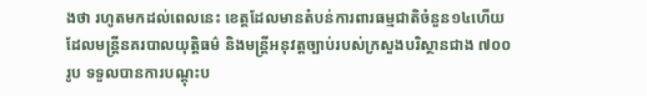ងថា រហូតមកដល់ពេលនេះ ខេត្តដែលមានតំបន់ការពារធម្មជាតិចំនួន១៤ហើយ ដែលមន្ត្រីនគរបាលយុត្តិធម៌ និងមន្ត្រីអនុវត្តច្បាប់របស់ក្រសួងបរិស្ថានជាង ៧០០រូប ទទួលបានការបណ្តុះប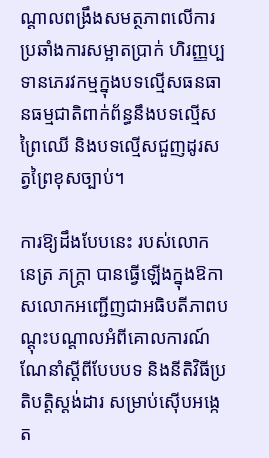ណ្តាលពង្រឹងសមត្ថភាពលើការប្រឆាំងការសម្អាតប្រាក់ ហិរញ្ញប្បទានភេរវកម្មក្នុងបទល្មើសធនធានធម្មជាតិពាក់ព័ន្ធនឹងបទល្មើសព្រៃឈើ និងបទល្មើសជួញដូរសត្វព្រៃខុសច្បាប់។

ការឱ្យដឹងបែបនេះ របស់លោក នេត្រ ភក្ត្រា បានធ្វើឡើងក្នុងឱកាសលោកអញ្ជើញជាអធិបតីភាពបណ្តុះបណ្តាលអំពីគោលការណ៍ណែនាំស្តីពីបែបបទ និងនីតិវិធីប្រតិបត្តិស្តង់ដារ សម្រាប់ស៊ើបអង្កេត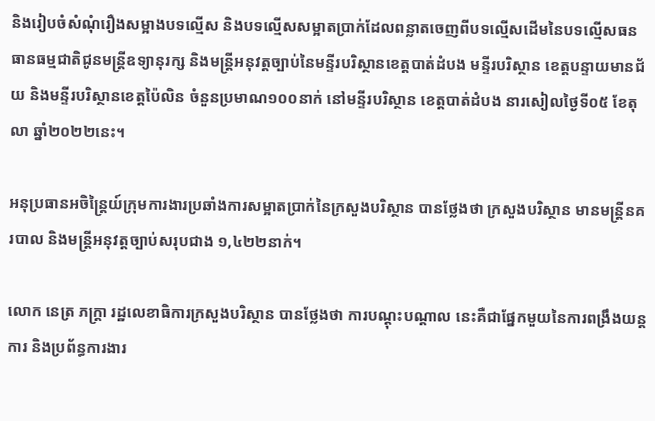និងរៀបចំសំណុំរឿងសម្អាងបទល្មើស និងបទល្មើសសម្អាតប្រាក់ដែលពន្លាតចេញពីបទល្មើសដើមនៃបទល្មើសធនធានធម្មជាតិជូនមន្ត្រីឧទ្យានុរក្ស និងមន្ត្រីអនុវត្តច្បាប់នៃមន្ទីរបរិស្ថានខេត្តបាត់ដំបង មន្ទីរបរិស្ថាន ខេត្តបន្ទាយមានជ័យ និងមន្ទីរបរិស្ថានខេត្តប៉ៃលិន ចំនួនប្រមាណ១០០នាក់ នៅមន្ទីរបរិស្ថាន ខេត្តបាត់ដំបង នារសៀលថ្ងៃទី០៥ ខែតុលា ឆ្នាំ២០២២នេះ។

អនុប្រធានអចិន្ត្រៃយ៍ក្រុមការងារប្រឆាំងការសម្អាតប្រាក់នៃក្រសួងបរិស្ថាន បានថ្លែងថា ក្រសួងបរិស្ថាន មានមន្ត្រីនគរបាល និងមន្ត្រីអនុវត្តច្បាប់សរុបជាង ១,៤២២នាក់។

លោក នេត្រ ភក្ត្រា រដ្ឋលេខាធិការក្រសួងបរិស្ថាន បានថ្លែងថា ការបណ្តុះបណ្តាល នេះគឺជាផ្នែកមួយនៃការពង្រឹងយន្តការ និងប្រព័ន្ធការងារ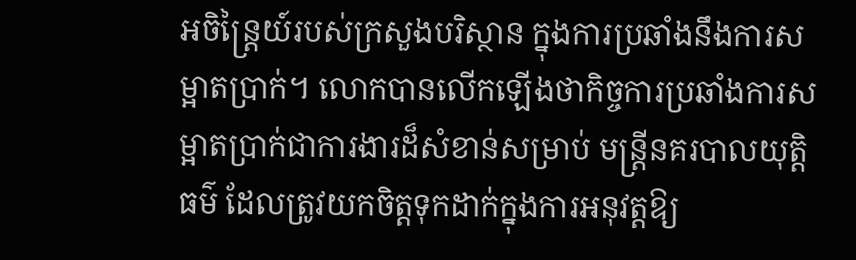អចិន្ត្រៃយ៍របស់ក្រសួងបរិស្ថាន ក្នុងការប្រឆាំងនឹងការសម្អាតប្រាក់។ លោកបានលើកឡើងថាកិច្ចការប្រឆាំងការសម្អាតប្រាក់ជាការងារដ៏សំខាន់សម្រាប់ មន្ត្រីនគរបាលយុត្តិធម៌ ដែលត្រូវយកចិត្តទុកដាក់ក្នុងការអនុវត្តឱ្យ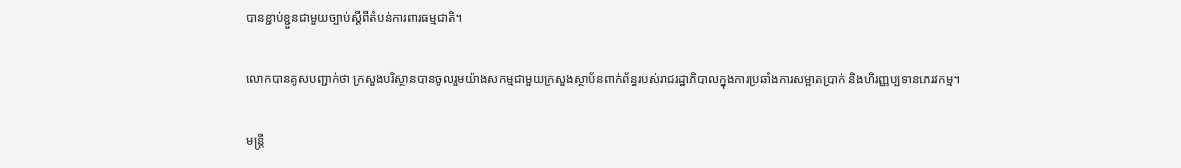បានខ្ជាប់ខ្ជួនជាមួយច្បាប់ស្តីពីតំបន់ការពារធម្មជាតិ។

លោកបានគូសបញ្ជាក់ថា ក្រសួងបរិស្ថានបានចូលរួមយ៉ាងសកម្មជាមួយក្រសួងស្ថាប័នពាក់ព័ន្ធរបស់រាជរដ្ឋាភិបាលក្នុងការប្រឆាំងការសម្អាតប្រាក់ និងហិរញ្ញប្បទានភេរវកម្ម។

មន្ត្រី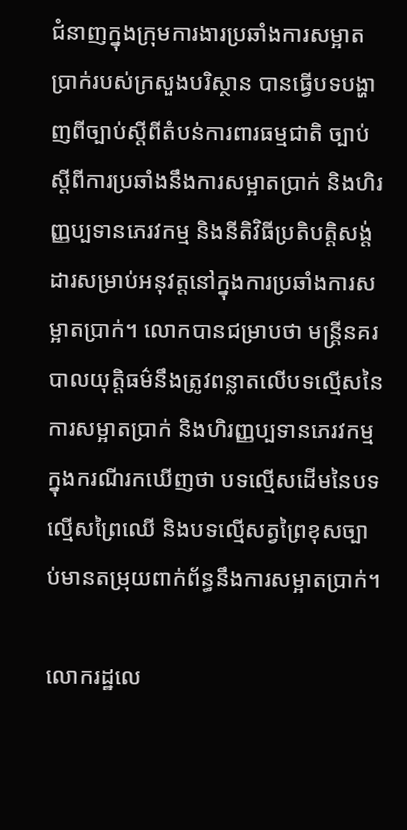ជំនាញក្នុងក្រុមការងារប្រឆាំងការសម្អាតប្រាក់របស់ក្រសួងបរិស្ថាន បានធ្វើបទបង្ហាញពីច្បាប់ស្តីពីតំបន់ការពារធម្មជាតិ ច្បាប់ស្តីពីការប្រឆាំងនឹងការសម្អាតប្រាក់ និងហិរញ្ញប្បទានភេរវកម្ម និងនីតិវិធីប្រតិបត្តិសង្ត់ដារសម្រាប់អនុវត្តនៅក្នុងការប្រឆាំងការសម្អាតប្រាក់។ លោកបានជម្រាបថា មន្ត្រីនគរបាលយុត្តិធម៌នឹងត្រូវពន្លាតលើបទល្មើសនៃការសម្អាតប្រាក់ និងហិរញ្ញប្បទានភេរវកម្ម ក្នុងករណីរកឃើញថា បទល្មើសដើមនៃបទល្មើសព្រៃឈើ និងបទល្មើសត្វព្រៃខុសច្បាប់មានតម្រុយពាក់ព័ន្ធនឹងការសម្អាតប្រាក់។

លោករដ្ឋលេ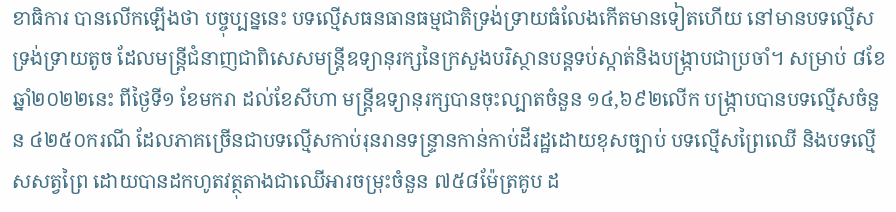ខាធិការ បានលើកឡើងថា បច្ចុប្បន្ននេះ បទល្មើសធនធានធម្មជាតិទ្រង់ទ្រាយធំលែងកើតមានទៀតហើយ នៅមានបទល្មើសទ្រង់ទ្រាយតូច ដែលមន្ត្រីជំនាញជាពិសេសមន្ត្រីឧទ្យានុរក្សនៃក្រសួងបរិស្ថានបន្តទប់ស្កាត់និងបង្ក្រាបជាប្រចាំ។ សម្រាប់ ៨ខែ ឆ្នាំ២០២២នេះ ពីថ្ងៃទី១ ខែមករា ដល់ខែសីហា មន្ត្រីឧទ្យានុរក្សបានចុះល្បាតចំនួន ១៤,៦៩២លើក បង្ក្រាបបានបទល្មើសចំនួន ៤២៥០ករណី ដែលភាគច្រើនជាបទល្មើសកាប់រុនរានទន្ទ្រានកាន់កាប់ដីរដ្ឋដោយខុសច្បាប់ បទល្មើសព្រៃឈើ និងបទល្មើសសត្វព្រៃ ដោយបានដកហូតវត្ថុតាងជាឈើអារចម្រុះចំនួន ៧៥៨ម៉ែត្រគូប ដ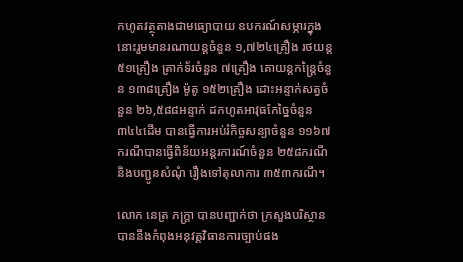កហូតវត្ថុតាងជាមធ្យោបាយ ឧបករណ៍សម្ភារក្នុងនោះរួមមានរណាយន្តចំនួន ១,៧២៤គ្រឿង រថយន្ត ៥១គ្រឿង ត្រាក់ទ័រចំនួន ៧គ្រឿង គោយន្តកន្ត្រៃចំនួន ១៣៨គ្រឿង ម៉ូតូ ១៥២គ្រឿង ដោះអន្ទាក់សត្វចំនួន ២៦,៥៨៨អន្ទាក់ ដកហូតអាវុធកែច្នៃចំនួន ៣៤៤ដើម បានធ្វើការអប់រំកិច្ចសន្យាចំនួន ១១៦៧ករណីបានធ្វើពិន័យអន្តរការណ៍ចំនួន ២៥៨ករណី និងបញ្ជូនសំណុំ រឿងទៅតុលាការ ៣៥៣ករណី។

លោក នេត្រ ភក្ត្រា បានបញ្ជាក់ថា ក្រសួងបរិស្ថានបាននឹងកំពុងអនុវត្តវិធានការច្បាប់ផង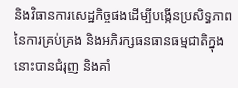និងវិធានការសេដ្ឋកិច្ចផងដើម្បីបង្កើនប្រសិទ្ធភាពនៃការគ្រប់គ្រង និងអភិរក្សធនធានធម្មជាតិក្នុងនោះបានជំរុញ និងគាំ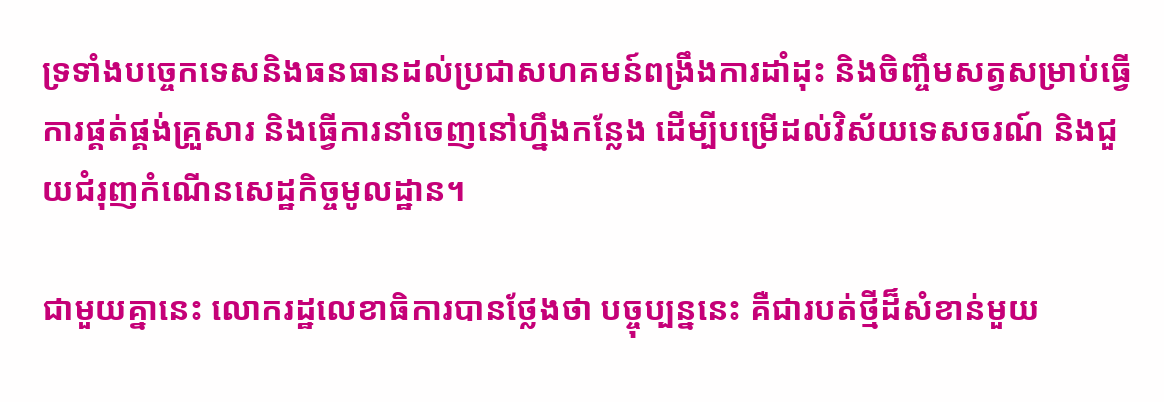ទ្រទាំងបច្ចេកទេសនិងធនធានដល់ប្រជាសហគមន៍ពង្រឹងការដាំដុះ និងចិញ្ចឹមសត្វសម្រាប់ធ្វើការផ្គត់ផ្គង់គ្រួសារ និងធ្វើការនាំចេញនៅហ្នឹងកន្លែង ដើម្បីបម្រើដល់វិស័យទេសចរណ៍ និងជួយជំរុញកំណើនសេដ្ឋកិច្ចមូលដ្ឋាន។

ជាមួយគ្នានេះ លោករដ្ឋលេខាធិការបានថ្លែងថា បច្ចុប្បន្ននេះ គឺជារបត់ថ្មីដ៏សំខាន់មួយ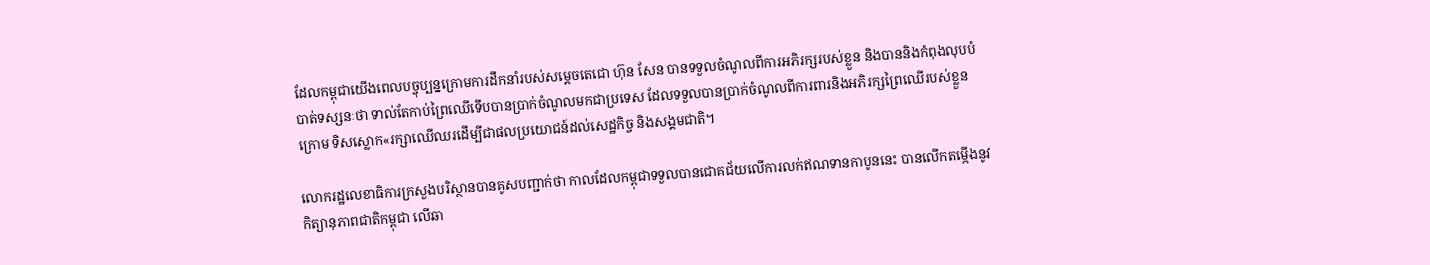ដែលកម្ពុជាយើងពេលបច្ចុប្បន្នក្រោមការដឹកនាំរបស់សម្តេចតេជោ ហ៊ុន សែន បានទទួលចំណូលពីការអភិរក្សរបស់ខ្លួន និងបាននិងកំពុងលុបបំបាត់ទស្សនៈថា ទាល់តែកាប់ព្រៃឈើទើបបានប្រាក់ចំណូលមកជាប្រទេស ដែលទទួលបានប្រាក់ចំណូលពីការពារនិងអភិរក្សព្រៃឈើរបស់ខ្លួន ក្រោម ទិសស្លោក«រក្សាឈើឈរដើម្បីជាផលប្រយោជន៍ដល់សេដ្ឋកិច្ច និងសង្គមជាតិ។

លោករដ្ឋលេខាធិការក្រសួងបរិស្ថានបានគូសបញ្ជាក់ថា កាលដែលកម្ពុជាទទួលបានជោគជ័យលើការលក់ឥណទានកាបូននេះ បានលើកតម្កើងនូវកិត្យានុភាពជាតិកម្ពុជា លើឆា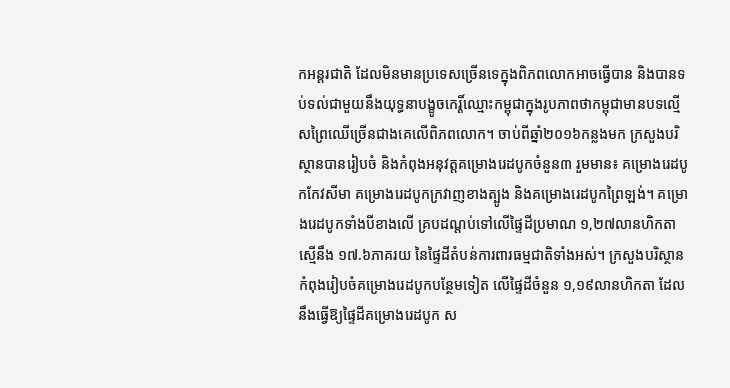កអន្តរជាតិ ដែលមិនមានប្រទេសច្រើនទេក្នុងពិភពលោកអាចធ្វើបាន និងបានទប់ទល់ជាមួយនឹងយុទ្ធនាបង្ខូចកេរ្តិ៍ឈ្មោះកម្ពុជាក្នុងរូបភាពថាកម្ពុជាមានបទល្មើសព្រៃឈើច្រើនជាងគេលើពិភពលោក។ ចាប់ពីឆ្នាំ២០១៦កន្លងមក ក្រសួងបរិស្ថានបានរៀបចំ និងកំពុងអនុវត្តគម្រោងរេដបូកចំនួន៣ រួមមាន៖ គម្រោងរេដបូកកែវសីមា គម្រោងរេដបូកក្រវាញខាងត្បូង និងគម្រោងរេដបូកព្រៃឡង់។ គម្រោងរេដបូកទាំងបីខាងលើ គ្របដណ្តប់ទៅលើផ្ទៃដីប្រមាណ ១,២៧លានហិកតា ស្មើនឹង ១៧.៦ភាគរយ នៃផ្ទៃដីតំបន់ការពារធម្មជាតិទាំងអស់។ ក្រសួងបរិស្ថានកំពុងរៀបចំគម្រោងរេដបូកបន្ថែមទៀត លើផ្ទៃដីចំនួន ១,១៩លានហិកតា ដែលនឹងធ្វើឱ្យផ្ទៃដីគម្រោងរេដបូក ស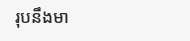រុបនឹងមា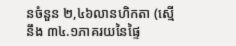នចំនួន ២,៤៦លានហិកតា (ស្មើនឹង ៣៤.១ភាគរយនៃផ្ទៃ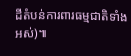ដីតំបន់ការពារធម្មជាតិទាំងអស់)៕